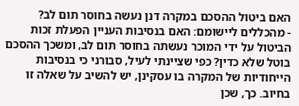האם ביטול ההסכם במקרה דנן נעשה בחוסר תום לב?
- מהכללים ליישומם: האם בנסיבות העניין הפעלת זכות הביטול על ידי המוכר נעשתה בחוסר תום לב, ומשכך ההסכם בוטל שלא כדין? כפי שציינתי לעיל, סבורני כי בנסיבות הייחודיות של המקרה בו עסקינן, יש להשיב על שאלה זו בחיוב. כך, שכן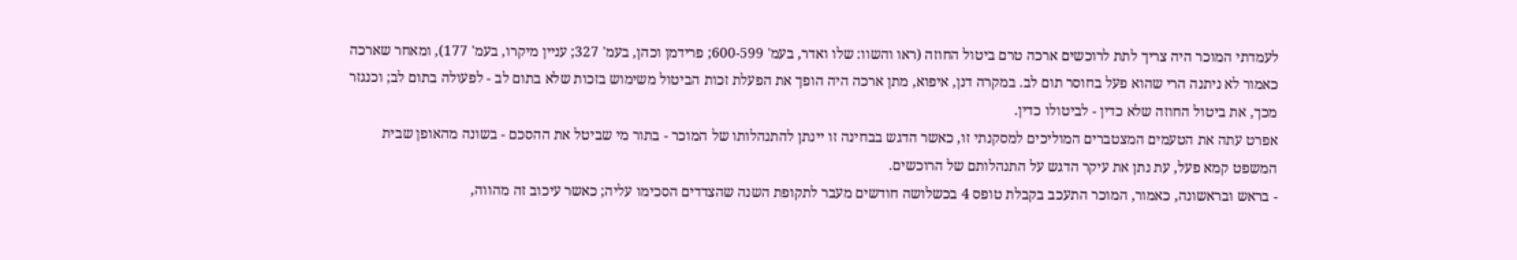לעמדתי המוכר היה צריך לתת לרוכשים ארכה טרם ביטול החוזה (ראו והשוו: שלו ואדר, בעמ' 600-599; פרידמן וכהן, בעמ' 327; עניין מיקרו, בעמ' 177), ומאחר שארכה כאמור לא ניתנה הרי שהוא פעל בחוסר תום לב. במקרה דנן, איפוא, מתן ארכה היה הופך את הפעלת זכות הביטול משימוש בזכות שלא בתום לב - לפעולה בתום לב; וכנגזר מכך, את ביטול החוזה שלא כדין - לביטולו כדין.
אפרט עתה את הטעמים המצטברים המוליכים למסקנתי זו, כאשר הדגש בבחינה זו יינתן להתנהלותו של המוכר - בתור מי שביטל את ההסכם - בשונה מהאופן שבית המשפט קמא פעל, עת נתן את עיקר הדגש על התנהלותם של הרוכשים.
- בראש ובראשונה, כאמור, המוכר התעכב בקבלת טופס 4 בכשלושה חודשים מעבר לתקופת השנה שהצדדים הסכימו עליה; כאשר עיכוב זה מהווה,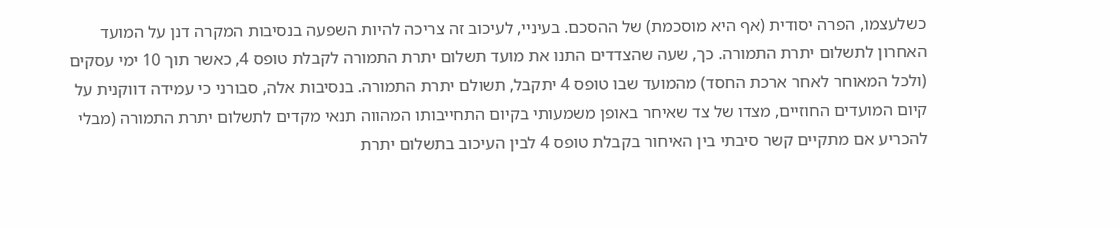כשלעצמו, הפרה יסודית (אף היא מוסכמת) של ההסכם. בעיניי, לעיכוב זה צריכה להיות השפעה בנסיבות המקרה דנן על המועד האחרון לתשלום יתרת התמורה. כך, שעה שהצדדים התנו את מועד תשלום יתרת התמורה לקבלת טופס 4, כאשר תוך 10 ימי עסקים (ולכל המאוחר לאחר ארכת החסד) מהמועד שבו טופס 4 יתקבל, תשולם יתרת התמורה. בנסיבות אלה, סבורני כי עמידה דווקנית על קיום המועדים החוזיים, מצדו של צד שאיחר באופן משמעותי בקיום התחייבותו המהווה תנאי מקדים לתשלום יתרת התמורה (מבלי להכריע אם מתקיים קשר סיבתי בין האיחור בקבלת טופס 4 לבין העיכוב בתשלום יתרת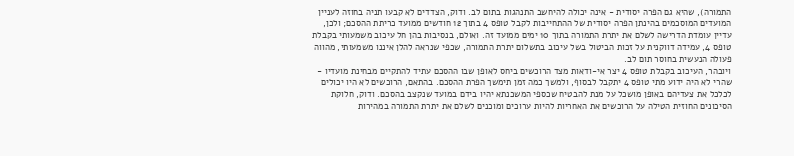התמורה), שהיא גם הפרה יסודית - אינה יכולה להיחשב התנהגות בתום לב. ודוק, הצדדים לא קבעו תניה בחוזה לעניין המועדים המוסכמים בהינתן הפרה יסודית של ההתחייבות לקבל טופס 4 בתוך 12 חודשים ממועד כריתת ההסכם; ולכן, עדיין עומדת הדרישה לשלם את יתרת התמורה בתוך 10 ימים ממועד זה. ואולם, בנסיבות בהן חל עיכוב משמעותי בקבלת טופס 4, עמידה דווקנית על זכות הביטול בשל עיכוב בתשלום יתרת התמורה, שכפי שנראה להלן איננו משמעותי, מהווה פעולה הנעשית בחוסר תום לב.
ויובהר, העיכוב בקבלת טופס 4 יצר אי-ודאות מצד הרוכשים ביחס לאופן שבו ההסכם עתיד להתקיים מבחינת מועדיו - שהרי לא היה ידוע מתי טופס 4 יתקבל לבסוף, ולמשך כמה זמן תימשך הפרת ההסכם. בהתאם, הרוכשים לא היו יכולים לכלכל את צעדיהם באופן מושכל על מנת להבטיח שכספי המשכנתא יהיו בידם במועד שנקצב בהסכם. ודוק, חלוקת הסיכונים החוזית הטילה על הרוכשים את האחריות להיות ערוכים ומוכנים לשלם את יתרת התמורה במהירות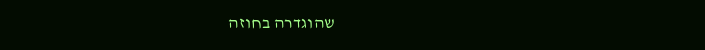שהוגדרה בחוזה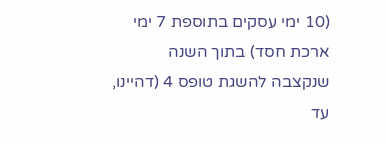(10 ימי עסקים בתוספת 7 ימי ארכת חסד) בתוך השנה שנקצבה להשגת טופס 4 (דהיינו, עד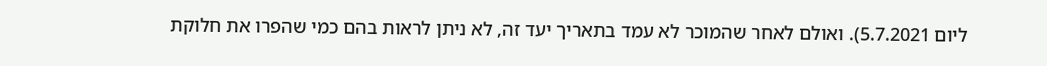ליום 5.7.2021). ואולם לאחר שהמוכר לא עמד בתאריך יעד זה, לא ניתן לראות בהם כמי שהפרו את חלוקת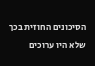הסיכונים החוזית בכך שלא היו ערוכים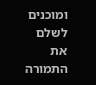ומוכנים לשלם את התמורה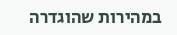במהירות שהוגדרה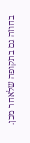בחוזה גם בתקופה שלאחר מכן.